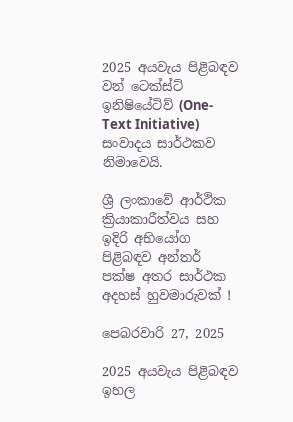2025 අයවැය පිළිබඳව වන් ටෙක්ස්ට් ඉනිෂියේටිව් (One-Text Initiative) සංවාදය සාර්ථකව නිමාවෙයි.

ශ්‍රී ලංකාවේ ආර්ථික ක්‍රියාකාරීත්වය සහ ඉදිරි අභියෝග පිළිබඳව අන්තර් පක්ෂ අතර සාර්ථක අදහස් හුවමාරුවක් !

පෙබරවාරි 27, 2025

2025 අයවැය පිළිබඳව ඉහල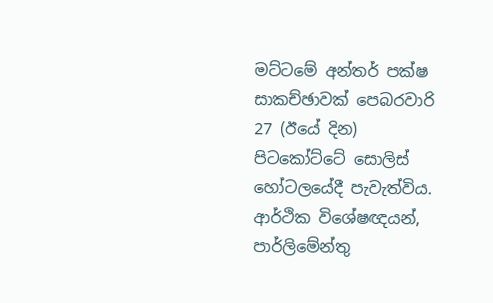මට්ටමේ අන්තර් පක්ෂ සාකච්ඡාවක් පෙබරවාරි 27 (ඊයේ දින) පිටකෝට්ටේ සොලිස් හෝටලයේදී පැවැත්විය. ආර්ථික විශේෂඥයන්, පාර්ලිමේන්තු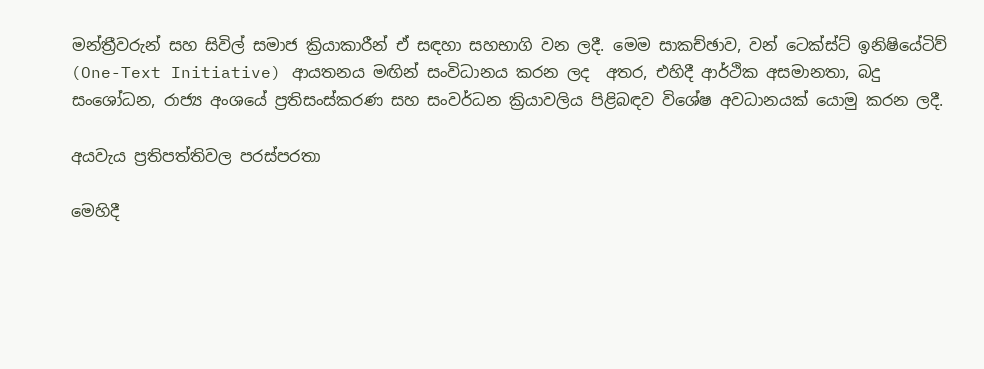මන්ත්‍රීවරුන් සහ සිවිල් සමාජ ක්‍රියාකාරීන් ඒ සඳහා සහභාගි වන ලදී. මෙම සාකච්ඡාව, වන් ටෙක්ස්ට් ඉනිෂියේටිව් (One-Text Initiative) ආයතනය මඟින් සංවිධානය කරන ලද  අතර, එහිදී ආර්ථික අසමානතා, බදු සංශෝධන, රාජ්‍ය අංශයේ ප්‍රතිසංස්කරණ සහ සංවර්ධන ක්‍රියාවලිය පිළිබඳව විශේෂ අවධානයක් යොමු කරන ලදී.

අයවැය ප්‍රතිපත්තිවල පරස්පරතා

මෙහිදී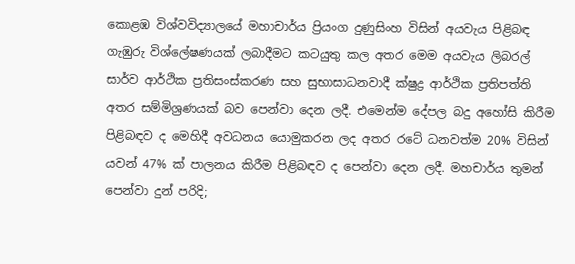කොළඹ විශ්වවිද්‍යාලයේ මහාචාර්ය ප්‍රියංග දුණුසිංහ විසින් අයවැය පිළිබඳ ගැඹුරු විශ්ලේෂණයක් ලබාදීමට කටයුතු කල අතර මෙම අයවැය ලිබරල් සාර්ව ආර්ථික ප්‍රතිසංස්කරණ සහ සුභාසාධනවාදී ක්ෂුද්‍ර ආර්ථික ප්‍රතිපත්ති අතර සම්මිශ්‍රණයක් බව පෙන්වා දෙන ලදී. එමෙන්ම දේපල බදු අහෝසි කිරීම පිළිබඳව ද මෙහිදී අවධනය යොමුකරන ලද අතර රටේ ධනවත්ම 20% විසින් යවන් 47% ක් පාලනය කිරීම පිළිබඳව ද පෙන්වා දෙන ලදී. මහචාර්ය තුමන් පෙන්වා දුන් පරිදි;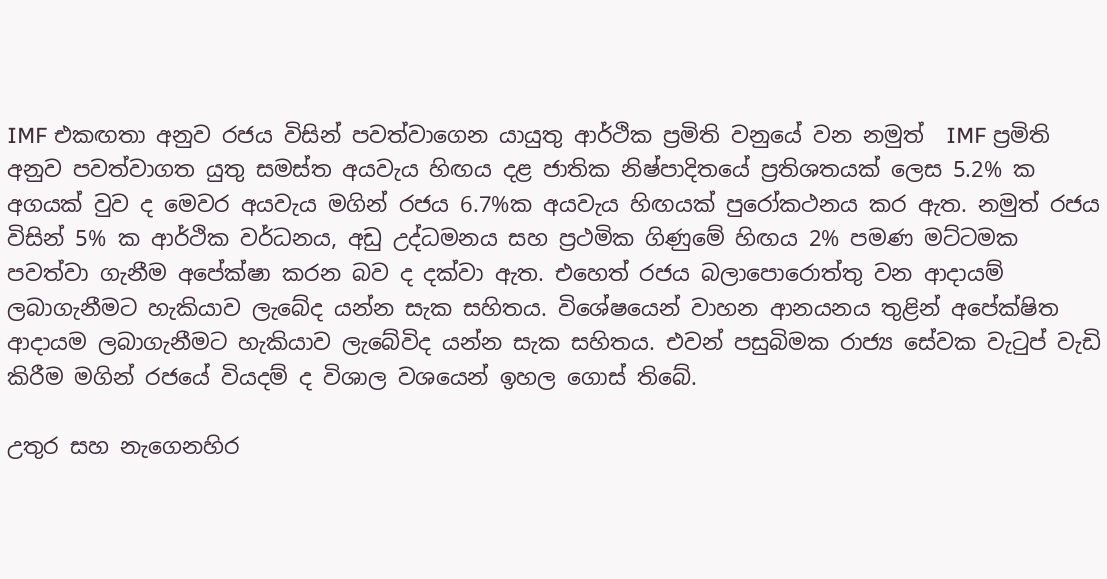IMF එකඟතා අනුව රජය විසින් පවත්වාගෙන යායුතු ආර්ථික ප්‍රමිති වනුයේ වන නමුත්  IMF ප්‍රමිති අනුව පවත්වාගත යුතු සමස්ත අයවැය හිඟය දළ ජාතික නිෂ්පාදිතයේ ප්‍රතිශතයක් ලෙස 5.2% ක අගයක් වුව ද මෙවර අයවැය මගින් රජය 6.7%ක අයවැය හිඟයක් පුරෝකථනය කර ඇත. නමුත් රජය විසින් 5% ක ආර්ථික වර්ධනය, අඩු උද්ධමනය සහ ප්‍රථමික ගිණුමේ හිඟය 2% පමණ මට්ටමක පවත්වා ගැනීම අපේක්ෂා කරන බව ද දක්වා ඇත. එහෙත් රජය බලාපොරොත්තු වන ආදායම් ලබාගැනීමට හැකියාව ලැබේද යන්න සැක සහිතය. විශේෂයෙන් වාහන ආනයනය තුළින් අපේක්ෂිත ආදායම ලබාගැනීමට හැකියාව ලැබේවිද යන්න සැක සහිතය. එවන් පසුබිමක රාජ්‍ය සේවක වැටුප් වැඩි කිරීම මගින් රජයේ වියදම් ද විශාල වශයෙන් ඉහල ගොස් තිබේ.

උතුර සහ නැගෙනහිර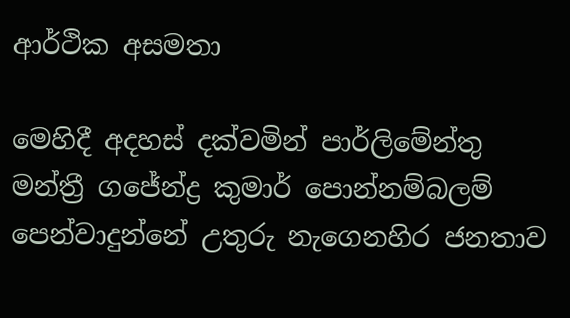ආර්ථික අසමතා

මෙහිදී අදහස් දක්වමින් පාර්ලිමේන්තු මන්ත්‍රී ගජේන්ද්‍ර කුමාර් පොන්නම්බලම් පෙන්වාදුන්නේ උතුරු නැගෙනහිර ජනතාව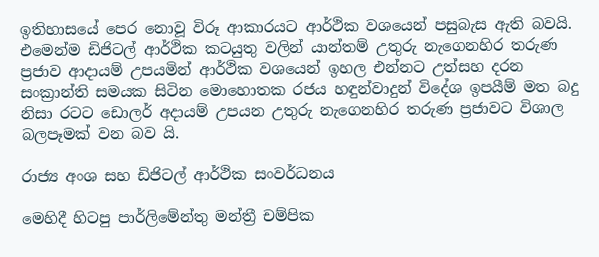ඉතිහාසයේ පෙර නොවූ විරූ ආකාරයට ආර්ථික වශයෙන් පසුබැස ඇති බවයි. එමෙන්ම ඩිජිටල් ආර්ථික කටයුතු වලින් යාන්තම් උතුරු නැගෙනහිර තරුණ ප්‍රජාව ආදායම් උපයමින් ආර්ථික වශයෙන් ඉහල එන්නට උත්සහ දරන සංක්‍රාන්ති සමයක සිටින මොහොතක රජය හඳුන්වාදුන් විදේශ ඉපයීම් මත බදු නිසා රටට ඩොලර් අදායම් උපයන උතුරු නැගෙනහිර තරුණ ප්‍රජාවට විශාල බලපෑමක් වන බව යි.

රාජ්‍ය අංශ සහ ඩිජිටල් ආර්ථික සංවර්ධනය

මෙහිදී හිටපු පාර්ලිමේන්තු මන්ත්‍රී චම්පික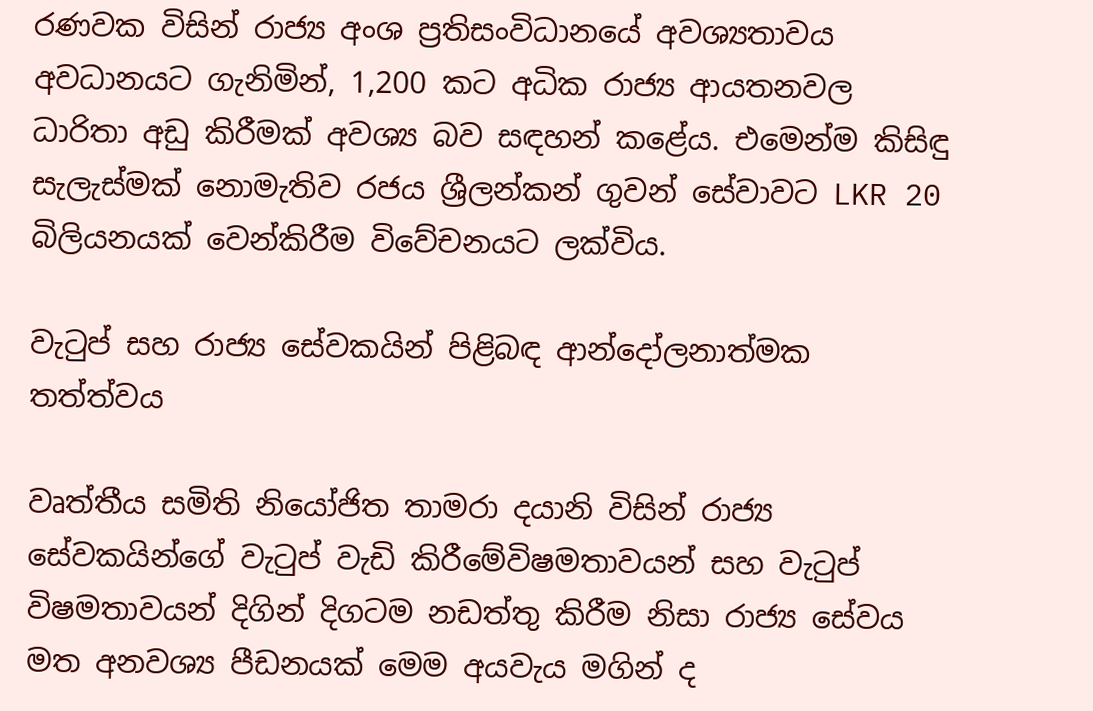රණවක විසින් රාජ්‍ය අංශ ප්‍රතිසංවිධානයේ අවශ්‍යතාවය අවධානයට ගැනිමින්, 1,200 කට අධික රාජ්‍ය ආයතනවල ධාරිතා අඩු කිරීමක් අවශ්‍ය බව සඳහන් කළේය. එමෙන්ම කිසිඳු සැලැස්මක් නොමැතිව රජය ශ්‍රීලන්කන් ගුවන් සේවාවට LKR 20 බිලියනයක් වෙන්කිරීම විවේචනයට ලක්විය.

වැටුප් සහ රාජ්‍ය සේවකයින් පිළිබඳ ආන්දෝලනාත්මක තත්ත්වය

වෘත්තීය සමිති නියෝජිත තාමරා දයානි විසින් රාජ්‍ය සේවකයින්ගේ වැටුප් වැඩි කිරීමේවිෂමතාවයන් සහ වැටුප් විෂමතාවයන් දිගින් දිගටම නඩත්තු කිරීම නිසා රාජ්‍ය සේවය මත අනවශ්‍ය පීඩනයක් මෙම අයවැය මගින් ද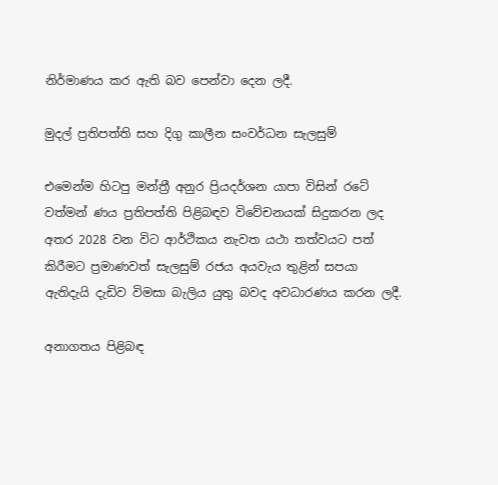නිර්මාණය කර ඇති බව පෙන්වා දෙන ලදී.

මුදල් ප්‍රතිපත්ති සහ දිගු කාලීන සංවර්ධන සැලසුම්

එමෙන්ම හිටපු මන්ත්‍රී අනුර ප්‍රියදර්ශන යාපා විසින් රටේ වත්මන් ණය ප්‍රතිපත්ති පිළිබඳව විවේචනයක් සිදුකරන ලද අතර 2028 වන විට ආර්ථිකය නැවත යථා තත්වයට පත් කිරීමට ප්‍රමාණවත් සැලසුම් රජය අයවැය තුළින් සපයා ඇතිදැයි දැඩිව විමසා බැලිය යුතු බවද අවධාරණය කරන ලදී.

අනාගතය පිළිබඳ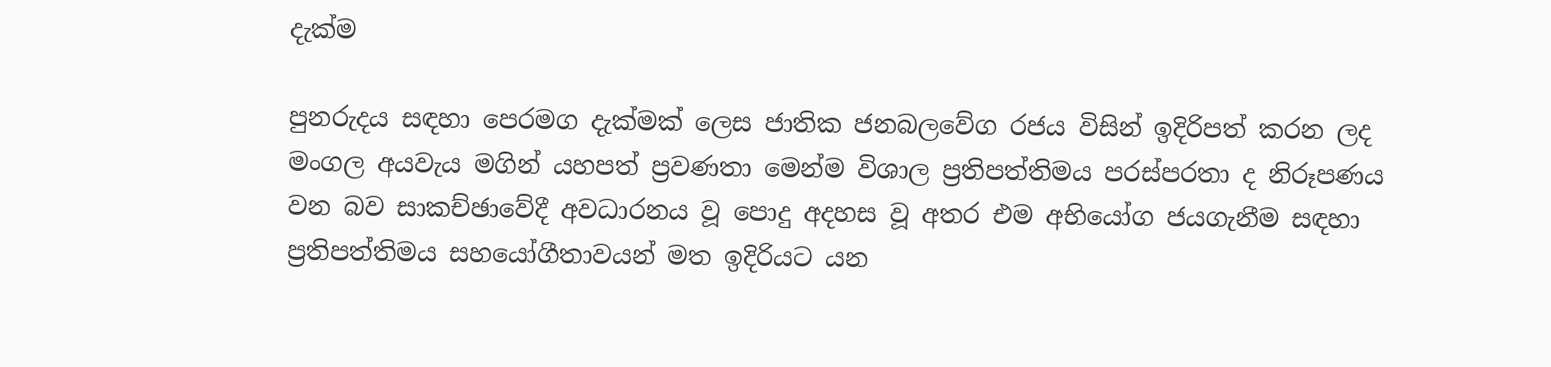දැක්ම

පුනරුදය සඳහා පෙරමග දැක්මක් ලෙස ජාතික ජනබලවේග රජය විසින් ඉදිරිපත් කරන ලද මංගල අයවැය මගින් යහපත් ප්‍රවණතා මෙන්ම විශාල ප්‍රතිපත්තිමය පරස්පරතා ද නිරූපණය වන බව සාකච්ඡාවේදී අවධාරනය වූ පොදු අදහස වූ අතර එම අභියෝග ජයගැනීම සඳහා ප්‍රතිපත්තිමය සහයෝගීතාවයන් මත ඉදිරියට යන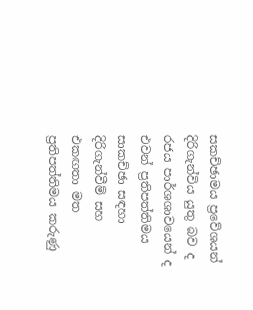සකච්ඡාමය ප්‍රවේශයන් දිරිගැන්විය යුතු බව ද රජය පාර්ශශාවයෙන් ද එවන් ප්‍රතිපත්තිමය සාකච්ඡා සඳහා දිරිගැන්වීම් සහ එකඟතා මත ප්‍රතිපත්තිමය කරුණු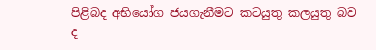පිළිබද අභියෝග ජයගැනීමට කටයුතු කලයුතු බව ද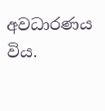අවධාරණය විය.